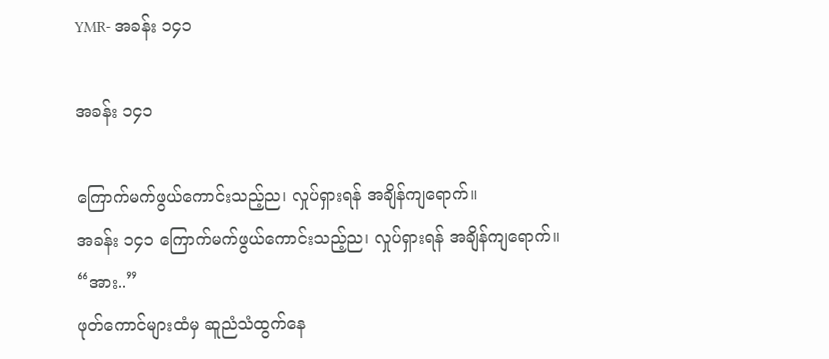YMR- အခန်း ၁၄၁

အခန်း ၁၄၁

ကြောက်မက်ဖွယ်ကောင်းသည့်ည၊ လှုပ်ရှားရန် အချိန်ကျရောက်။
အခန်း ၁၄၁ ကြောက်မက်ဖွယ်ကောင်းသည့်ည၊ လှုပ်ရှားရန် အချိန်ကျရောက်။
“အား..”
ဖုတ်ကောင်များထံမှ ဆူညံသံထွက်နေ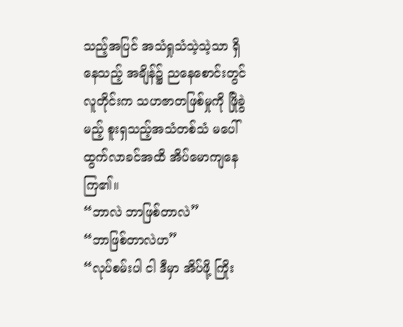သည့်အပြင် အသံရှုသံသဲ့သဲ့သာ ရှိနေသည့် အချိန်၌ ညနေစောင်းတွင် လူတိုင်းက သဟဇာတဖြစ်မှုကို ဖြိုခွဲမည့် စူးရှသည့်အသံတစ်သံ မပေါ်ထွက်လာခင်အထိ အိပ်မောကျနေကြ၏။
“ဘာလဲ ဘာဖြစ်တာလဲ”
“ဘာဖြစ်တာလဲဟ”
“လုပ်စမ်းပါ ငါ ဒီမှာ အိပ်ဖို့ ကြိုး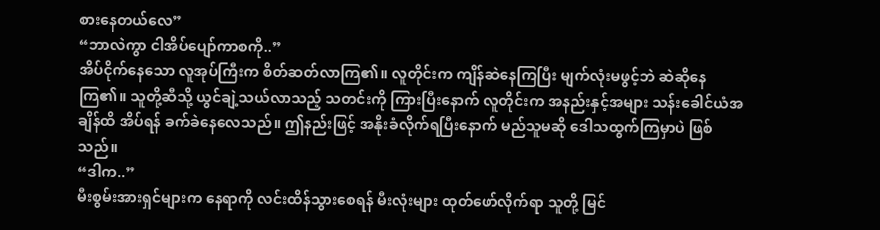စားနေတယ်လေ”
“ဘာလဲကွာ ငါအိပ်ပျော်ကာစကို..”
အိပ်ငိုက်နေသော လူအုပ်ကြီးက စိတ်ဆတ်လာကြ၏။ လူတိုင်းက ကျိန်ဆဲနေကြပြီး မျက်လုံးမဖွင့်ဘဲ ဆဲဆိုနေကြ၏။ သူတို့ဆီသို့ ယွင်ချဲ့သယ်လာသည့် သတင်းကို ကြားပြီးနောက် လူတိုင်းက အနည်းနှင့်အများ သန်းခေါင်ယံအချိန်ထိ အိပ်ရန် ခက်ခဲနေလေသည်။ ဤနည်းဖြင့် အနိုးခံလိုက်ရပြီးနောက် မည်သူမဆို ဒေါသထွက်ကြမှာပဲ ဖြစ်သည်။
“ဒါက..”
မီးစွမ်းအားရှင်များက နေရာကို လင်းထိန်သွားစေရန် မီးလုံးများ ထုတ်ဖော်လိုက်ရာ သူတို့ မြင်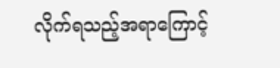လိုက်ရသည့်အရာကြောင့်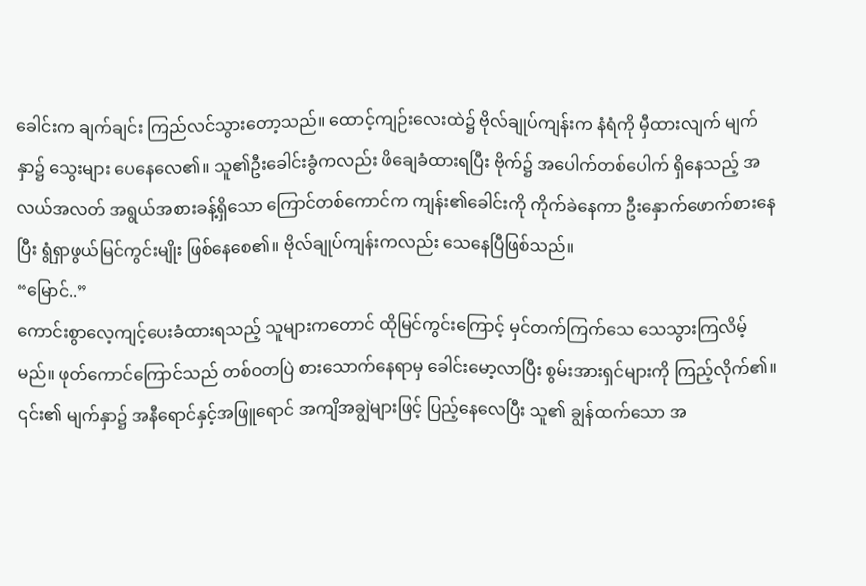ခေါင်းက ချက်ချင်း ကြည်လင်သွားတော့သည်။ ထောင့်ကျဉ်းလေးထဲ၌ ဗိုလ်ချုပ်ကျန်းက နံရံကို မှီထားလျက် မျက်နှာ၌ သွေးများ ပေနေလေ၏။ သူ၏ဦးခေါင်းခွံကလည်း ဖိချေခံထားရပြီး ဗိုက်၌ အပေါက်တစ်ပေါက် ရှိနေသည့် အလယ်အလတ် အရွယ်အစားခန့်ရှိသော ကြောင်တစ်ကောင်က ကျန်း၏ခေါင်းကို ကိုက်ခဲနေကာ ဦးနှောက်ဖောက်စားနေပြီး ရွံရှာဖွယ်မြင်ကွင်းမျိုး ဖြစ်နေစေ၏။ ဗိုလ်ချုပ်ကျန်းကလည်း သေနေပြီဖြစ်သည်။
“မြောင်..”
ကောင်းစွာလေ့ကျင့်ပေးခံထားရသည့် သူများကတောင် ထိုမြင်ကွင်းကြောင့် မှင်တက်ကြက်သေ သေသွားကြလိမ့်မည်။ ဖုတ်ကောင်ကြောင်သည် တစ်ဝတပြဲ စားသောက်နေရာမှ ခေါင်းမော့လာပြီး စွမ်းအားရှင်များကို ကြည့်လိုက်၏။ ၎င်း၏ မျက်နှာ၌ အနီရောင်နှင့်အဖြူရောင် အကျိအချွဲများဖြင့် ပြည့်နေလေပြီး သူ၏ ချွန်ထက်သော အ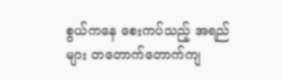စွယ်ကနေ စေးကပ်သည့် အရည်များ တတောက်တောက်ကျ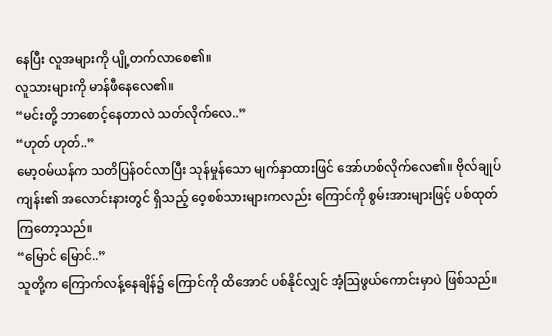နေပြီး လူအများကို ပျို့တက်လာစေ၏။
လူသားများကို မာန်ဖီနေလေ၏။
“မင်းတို့ ဘာစောင့်နေတာလဲ သတ်လိုက်လေ..”
“ဟုတ် ဟုတ်..”
မော့ဝမ်ယန်က သတိပြန်ဝင်လာပြီး သုန်မှုန်သော မျက်နှာထားဖြင် အော်ဟစ်လိုက်လေ၏။ ဗိုလ်ချုပ်ကျန်း၏ အလောင်းနားတွင် ရှိသည့် ဝေ့စစ်သားများကလည်း ကြောင်ကို စွမ်းအားများဖြင့် ပစ်ထုတ်ကြတော့သည်။
“မြောင် မြောင်..”
သူတို့က ကြောက်လန့်နေချိန်၌ ကြောင်ကို ထိအောင် ပစ်နိုင်လျှင် အံ့ဩဖွယ်ကောင်းမှာပဲ ဖြစ်သည်။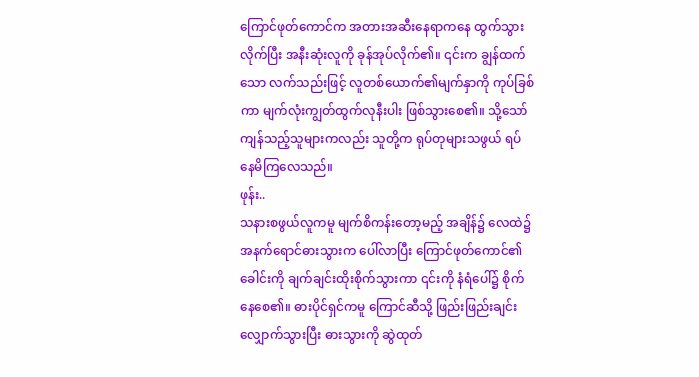ကြောင်ဖုတ်ကောင်က အတားအဆီးနေရာကနေ ထွက်သွားလိုက်ပြီး အနီးဆုံးလူကို ခုန်အုပ်လိုက်၏။ ၎င်းက ချွန်ထက်သော လက်သည်းဖြင့် လူတစ်ယောက်၏မျက်နှာကို ကုပ်ခြစ်ကာ မျက်လုံးကျွတ်ထွက်လုနီးပါး ဖြစ်သွားစေ၏။ သို့သော် ကျန်သည့်သူများကလည်း သူတို့က ရုပ်တုများသဖွယ် ရပ်နေမိကြလေသည်။
ဖုန်း..
သနားစဖွယ်လူကမူ မျက်စိကန်းတော့မည့် အချိန်၌ လေထဲ၌ အနက်ရောင်ဓားသွားက ပေါ်လာပြီး ကြောင်ဖုတ်ကောင်၏ ခေါင်းကို ချက်ချင်းထိုးစိုက်သွားကာ ၎င်းကို နံရံပေါ်၌ စိုက်နေစေ၏။ ဓားပိုင်ရှင်ကမူ ကြောင်ဆီသို့ ဖြည်းဖြည်းချင်း လျှောက်သွားပြီး ဓားသွားကို ဆွဲထုတ်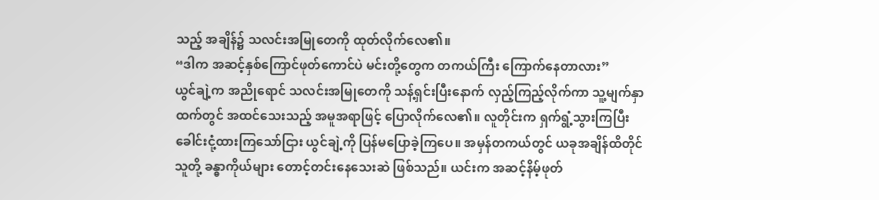သည့် အချိန်၌ သလင်းအမြုတေကို ထုတ်လိုက်လေ၏။
“ဒါက အဆင့်နှစ်ကြောင်ဖုတ်ကောင်ပဲ မင်းတို့တွေက တကယ်ကြီး ကြောက်နေတာလား”
ယွင်ချဲ့က အညိုရောင် သလင်းအမြုတေကို သန့်ရှင်းပြီးနောက် လှည့်ကြည့်လိုက်ကာ သူ့မျက်နှာထက်တွင် အထင်သေးသည့် အမူအရာဖြင့် ပြောလိုက်လေ၏။ လူတိုင်းက ရှက်ရွံ့သွားကြပြီး ခေါင်းငုံ့ထားကြသော်ငြား ယွင်ချဲ့ကို ပြန်မပြောခဲ့ကြပေ။ အမှန်တကယ်တွင် ယခုအချိန်ထိတိုင် သူတို့ ခန္ဓာကိုယ်များ တောင့်တင်းနေသေးဆဲ ဖြစ်သည်။ ယင်းက အဆင့်နိမ့်ဖုတ်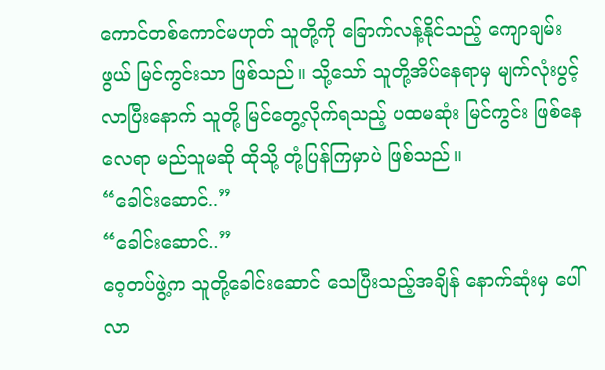ကောင်တစ်ကောင်မဟုတ် သူတို့ကို ခြောက်လန့်နိုင်သည့် ကျောချမ်းဖွယ် မြင်ကွင်းသာ ဖြစ်သည်။ သို့သော် သူတို့အိပ်နေရာမှ မျက်လုံးပွင့်လာပြီးနောက် သူတို့ မြင်တွေ့လိုက်ရသည့် ပထမဆုံး မြင်ကွင်း ဖြစ်နေလေရာ မည်သူမဆို ထိုသို့ တုံ့ပြန်ကြမှာပဲ ဖြစ်သည်။
“ခေါင်းဆောင်..”
“ခေါင်းဆောင်..”
ဝေ့တပ်ဖွဲ့က သူတို့ခေါင်းဆောင် သေပြီးသည့်အချိန် နောက်ဆုံးမှ ပေါ်လာ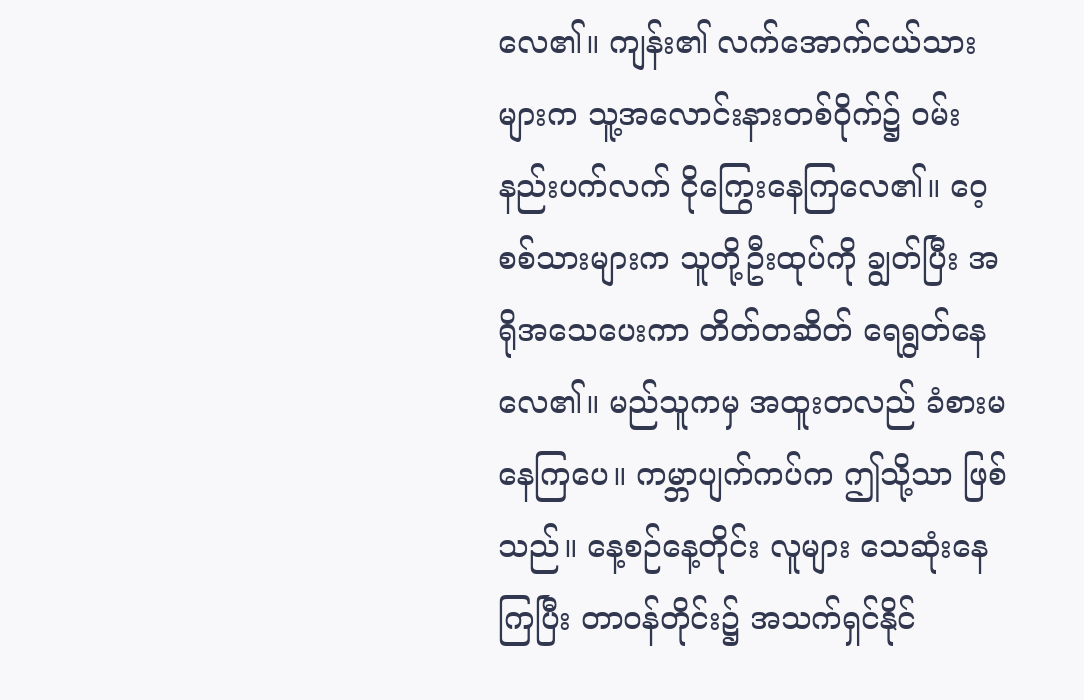လေ၏။ ကျန်း၏ လက်အောက်ငယ်သားများက သူ့အလောင်းနားတစ်ဝိုက်၌ ဝမ်းနည်းပက်လက် ငိုကြွေးနေကြလေ၏။ ဝေ့စစ်သားများက သူတို့ဦးထုပ်ကို ချွတ်ပြီး အရိုအသေပေးကာ တိတ်တဆိတ် ရေရွတ်နေလေ၏။ မည်သူကမှ အထူးတလည် ခံစားမနေကြပေ။ ကမ္ဘာပျက်ကပ်က ဤသို့သာ ဖြစ်သည်။ နေ့စဉ်နေ့တိုင်း လူများ သေဆုံးနေကြပြီး တာဝန်တိုင်း၌ အသက်ရှင်နိုင်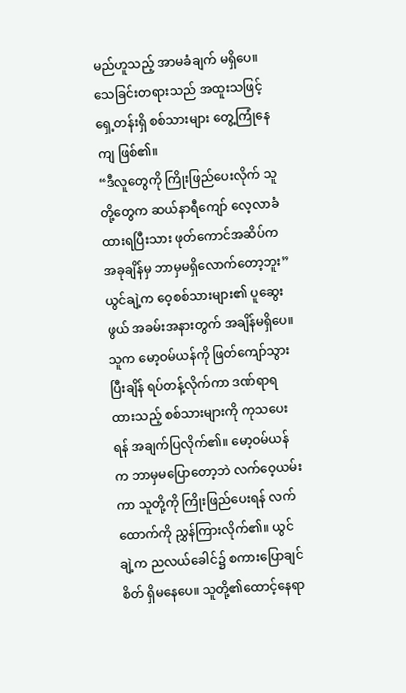မည်ဟူသည့် အာမခံချက် မရှိပေ။ သေခြင်းတရားသည် အထူးသဖြင့် ရှေ့တန်းရှိ စစ်သားများ တွေ့ကြုံနေကျ ဖြစ်၏။
“ဒီလူတွေကို ကြိုးဖြည်ပေးလိုက် သူတို့တွေက ဆယ်နာရီကျော်‌ လေ့လာခံထားရပြီးသား ဖုတ်ကောင်အဆိပ်က အခုချိန်မှ ဘာမှမရှိလောက်တော့ဘူး”
ယွင်ချဲ့က ဝေ့စစ်သားများ၏ ပူဆွေးဖွယ် အခမ်းအနားတွက် အချိန်မရှိပေ။ သူက မော့ဝမ်ယန်ကို ဖြတ်ကျော်သွားပြီးချိန် ရပ်တန့်လိုက်ကာ ဒဏ်ရာရထားသည့် စစ်သားများကို ကုသပေးရန် အချက်ပြလိုက်၏။ မော့ဝမ်ယန်က ဘာမှမပြောတော့ဘဲ လက်ဝေ့ယမ်းကာ သူတို့ကို ကြိုးဖြည်ပေးရန် လက်ထောက်ကို ညွှန်ကြားလိုက်၏။ ယွင်ချဲ့က ညလယ်ခေါင်၌ စကားပြောချင်စိတ် ရှိမနေပေ။ သူတို့၏ထောင့်နေရာ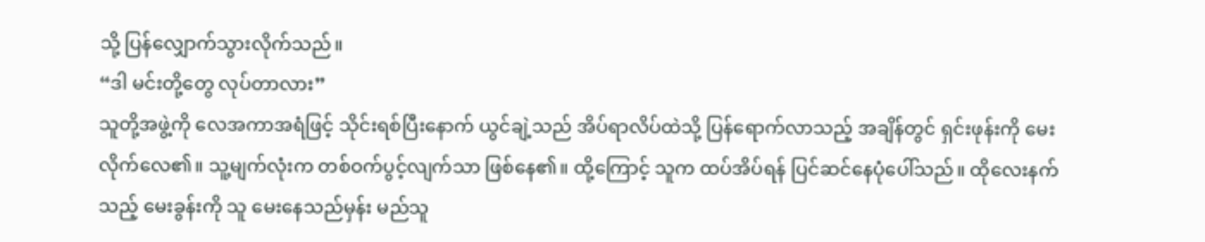သို့ ပြန်လျှောက်သွားလိုက်သည်။
“ဒါ မင်းတို့တွေ လုပ်တာလား”
သူတို့အဖွဲ့ကို လေအကာအရံဖြင့် သိုင်းရစ်ပြီးနောက် ယွင်ချဲ့သည် အိပ်ရာလိပ်ထဲသို့ ပြန်ရောက်လာသည့် အချိန်တွင် ရှင်းဖုန်းကို မေးလိုက်လေ၏။ သူ့မျက်လုံးက တစ်ဝက်ပွင့်လျက်သာ ဖြစ်နေ၏။ ထို့ကြောင့် သူက ထပ်အိပ်ရန် ပြင်ဆင်နေပုံပေါ်သည်။ ထိုလေးနက်သည့် မေးခွန်းကို သူ မေးနေသည်မှန်း မည်သူ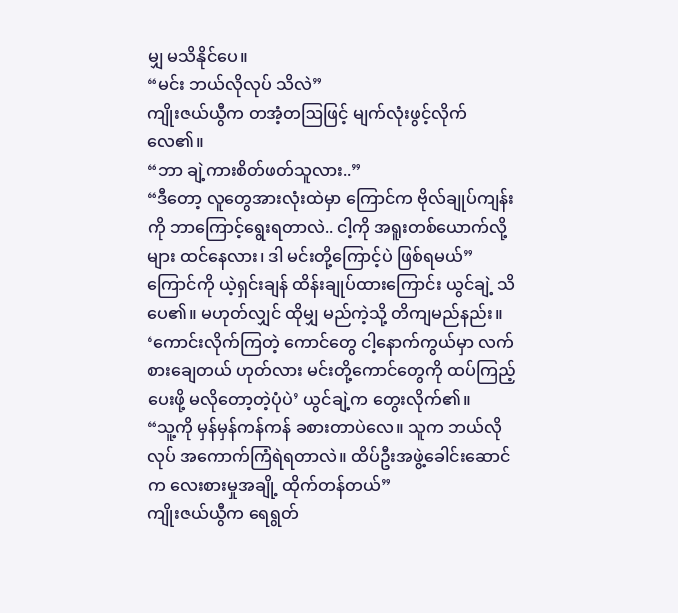မျှ မသိနိုင်ပေ။
“မင်း ဘယ်လိုလုပ် သိလဲ”
ကျိုးဇယ်ယွီက တအံ့တဩဖြင့် မျက်လုံးဖွင့်လိုက်လေ၏။
“ဘာ ချဲ့ကားစိတ်ဖတ်သူလား..”
“ဒီတော့ လူတွေအားလုံးထဲမှာ ကြောင်က ဗိုလ်ချုပ်ကျန်းကို ဘာကြောင့်ရွေးရတာလဲ.. ငါ့ကို အရူးတစ်ယောက်လို့များ ထင်နေလား၊ ဒါ မင်းတို့ကြောင့်ပဲ ဖြစ်ရမယ်”
ကြောင်ကို ယဲ့ရှင်းချန် ထိန်းချုပ်ထားကြောင်း ယွင်ချဲ့ သိပေ၏။ မဟုတ်လျှင် ထိုမျှ မည်ကဲ့သို့ တိကျမည်နည်း။ ‘ကောင်းလိုက်ကြတဲ့ ကောင်တွေ ငါ့နောက်ကွယ်မှာ လက်စားချေတယ် ဟုတ်လား မင်းတို့ကောင်တွေကို ထပ်ကြည့်ပေးဖို့ မလိုတော့တဲ့ပုံပဲ’ ယွင်ချဲ့က တွေးလိုက်၏။
“သူ့ကို မှန်မှန်ကန်ကန် ခစားတာပဲလေ။ သူက ဘယ်လိုလုပ် အကောက်ကြံရဲရတာလဲ။ ထိပ်ဦးအဖွဲ့ခေါင်းဆောင်က လေးစားမှုအချို့ ထိုက်တန်တယ်”
ကျိုးဇယ်ယွီက ရေရွတ်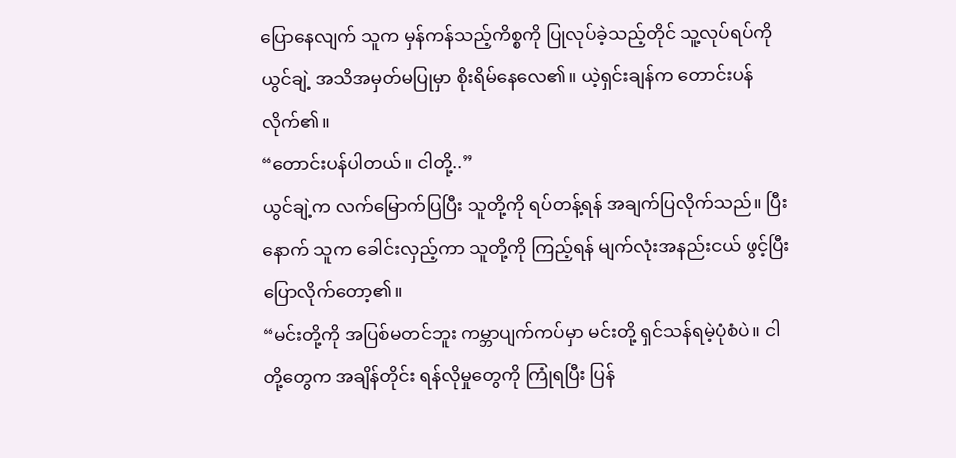ပြောနေလျက် သူက မှန်ကန်သည့်ကိစ္စကို ပြုလုပ်ခဲ့သည့်တိုင် သူ့လုပ်ရပ်ကို ယွင်ချဲ့ အသိအမှတ်မပြုမှာ စိုးရိမ်နေလေ၏။ ယဲ့ရှင်းချန်က တောင်းပန်လိုက်၏။
“တောင်းပန်ပါတယ်။ ငါတို့..”
ယွင်ချဲ့က လက်မြောက်ပြပြီး သူတို့ကို ရပ်တန့်ရန် အချက်ပြလိုက်သည်။ ပြီးနောက် သူက ခေါင်းလှည့်ကာ သူတို့ကို ကြည့်ရန် မျက်လုံးအနည်းငယ် ဖွင့်ပြီး ပြောလိုက်တော့၏။
“မင်းတို့ကို အပြစ်မတင်ဘူး ကမ္ဘာပျက်ကပ်မှာ မင်းတို့ ရှင်သန်ရမဲ့ပုံစံပဲ။ ငါတို့တွေက အချိန်တိုင်း ရန်လိုမှုတွေကို ကြုံရပြီး ပြန်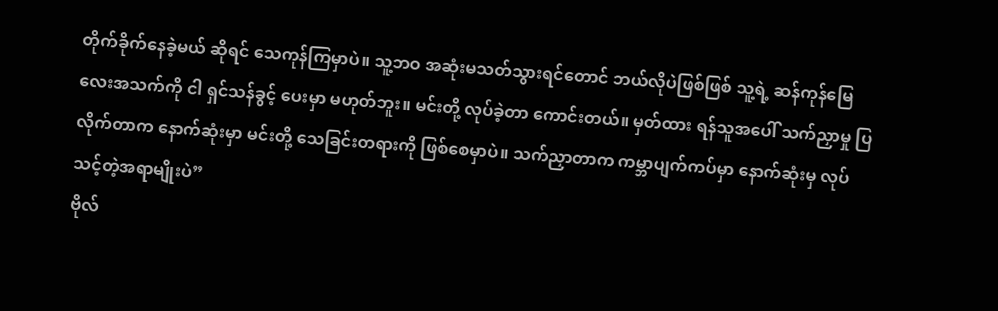တိုက်ခိုက်နေခဲ့မယ် ဆိုရင် သေကုန်ကြမှာပဲ။ သူ့ဘဝ အဆုံးမသတ်သွားရင်တောင် ဘယ်လိုပဲဖြစ်ဖြစ် သူ့ရဲ့ ဆန်ကုန်မြေလေးအသက်ကို ငါ ရှင်သန်ခွင့် ပေးမှာ မဟုတ်ဘူး။ မင်းတို့ လုပ်ခဲ့တာ ကောင်းတယ်။ မှတ်ထား ရန်သူအပေါ် သက်ညှာမှု ပြလိုက်တာက နောက်ဆုံးမှာ မင်းတို့ သေခြင်းတရားကို ဖြစ်စေမှာပဲ။ သက်ညှာတာက ကမ္ဘာပျက်ကပ်မှာ နောက်ဆုံးမှ လုပ်သင့်တဲ့အရာမျိုးပဲ”
ဗိုလ်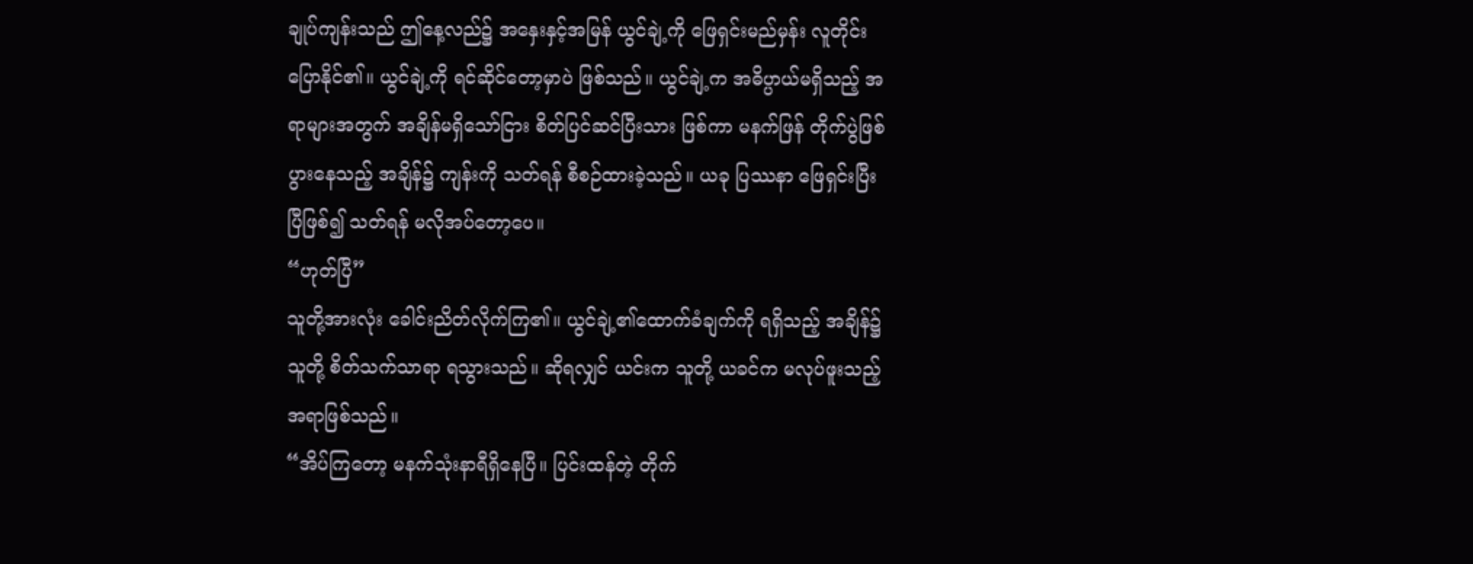ချုပ်ကျန်းသည် ဤနေ့လည်၌ အနှေးနှင့်အမြန် ယွင်ချဲ့ကို ဖြေရှင်းမည်မှန်း လူတိုင်း ပြောနိုင်၏။ ယွင်ချဲ့ကို ရင်ဆိုင်တော့မှာပဲ ဖြစ်သည်။ ယွင်ချဲ့က အဓိပ္ပာယ်မရှိသည့် အရာများအတွက် အချိန်မရှိသော်ငြား စိတ်ပြင်ဆင်ပြီးသား ဖြစ်ကာ မနက်ဖြန် တိုက်ပွဲဖြစ်ပွားနေသည့် အချိန်၌ ကျန်းကို သတ်ရန် စီစဉ်ထားခဲ့သည်။ ယခု ပြဿနာ ဖြေရှင်းပြီးပြီဖြစ်၍ သတ်ရန် မလိုအပ်တော့ပေ။
“ဟုတ်ပြီ”
သူတို့အားလုံး ခေါင်းညိတ်လိုက်ကြ၏။ ယွင်ချဲ့၏ထောက်ခံချက်ကို ရရှိသည့် အချိန်၌ သူတို့ စိတ်သက်သာရာ ရသွားသည်။ ဆိုရလျှင် ယင်းက သူတို့ ယခင်က မလုပ်ဖူးသည့် အရာဖြစ်သည်။
“အိပ်ကြတော့ မနက်သုံးနာရီရှိနေပြီ။ ပြင်းထန်တဲ့ တိုက်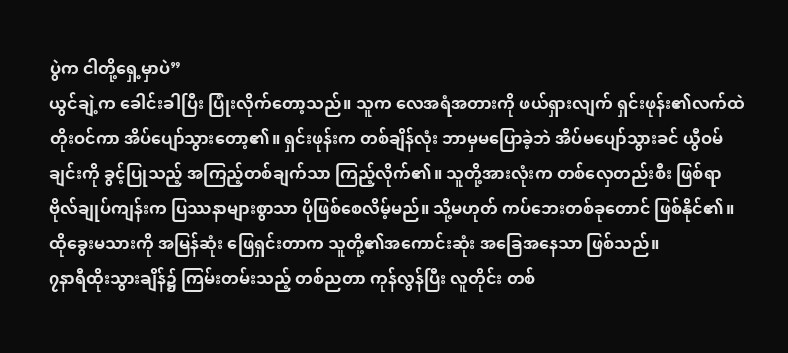ပွဲက ငါတို့ရှေ့မှာပဲ”
ယွင်ချဲ့က ခေါင်းခါပြီး ပြုံးလိုက်တော့သည်။ သူက လေအရံအတားကို ဖယ်ရှားလျက် ရှင်းဖုန်း၏လက်ထဲ တိုးဝင်ကာ အိပ်ပျော်သွားတော့၏။ ရှင်းဖုန်းက တစ်ချိန်လုံး ဘာမှမပြောခဲ့ဘဲ အိပ်မပျော်သွားခင် ယွီဝမ်ချင်းကို ခွင့်ပြုသည့် အကြည့်တစ်ချက်သာ ကြည့်လိုက်၏။ သူတို့အားလုံးက တစ်လှေတည်းစီး ဖြစ်ရာ ဗိုလ်ချုပ်ကျန်းက ပြဿနာများစွာသာ ပိုဖြစ်စေလိမ့်မည်။ သို့မဟုတ် ကပ်ဘေးတစ်ခုတောင် ဖြစ်နိုင်၏။ ထိုခွေးမသားကို အမြန်ဆုံး ဖြေရှင်းတာက သူတို့၏အကောင်းဆုံး အခြေအနေသာ ဖြစ်သည်။
၇နာရီထိုးသွားချိန်၌ ကြမ်းတမ်းသည့် တစ်ညတာ ကုန်လွန်ပြီး လူတိုင်း တစ်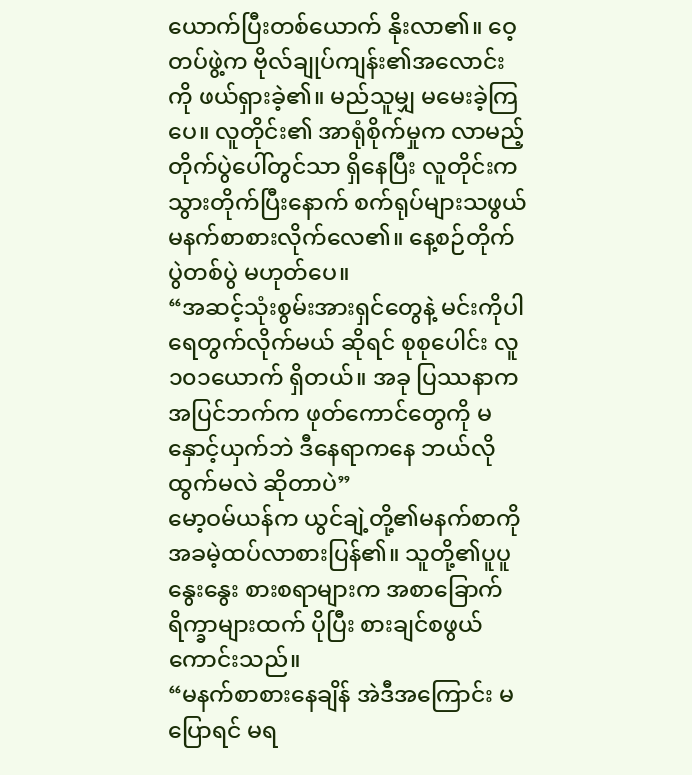ယောက်ပြီးတစ်ယောက် နိုးလာ၏။ ဝေ့တပ်ဖွဲ့က ဗိုလ်ချုပ်ကျန်း၏အလောင်းကို ဖယ်ရှားခဲ့၏။ မည်သူမျှ မမေးခဲ့ကြပေ။ လူတိုင်း၏ အာရုံစိုက်မှုက လာမည့်တိုက်ပွဲပေါ်တွင်သာ ရှိနေပြီး လူတိုင်းက သွားတိုက်ပြီးနောက် စက်ရုပ်များသဖွယ် မနက်စာစားလိုက်လေ၏။ နေ့စဉ်တိုက်ပွဲတစ်ပွဲ မဟုတ်ပေ။
“အဆင့်သုံးစွမ်းအားရှင်တွေနဲ့ မင်းကိုပါ ရေတွက်လိုက်မယ် ဆိုရင် စုစုပေါင်း လူ၁၀၁ယောက် ရှိတယ်။ အခု ပြဿနာက အပြင်ဘက်က ဖုတ်ကောင်တွေကို မနှောင့်ယှက်ဘဲ ဒီနေရာကနေ ဘယ်လိုထွက်မလဲ ဆိုတာပဲ”
မော့ဝမ်ယန်က ယွင်ချဲ့တို့၏မနက်စာကို အခမဲ့ထပ်လာစားပြန်၏။ သူတို့၏ပူပူနွေးနွေး စားစရာများက အစာခြောက်ရိက္ခာများထက် ပိုပြီး စားချင်စဖွယ်ကောင်းသည်။
“မနက်စာစားနေချိန် အဲဒီအကြောင်း မပြောရင် မရ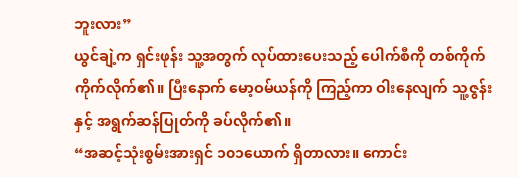ဘူးလား”
ယွင်ချဲ့က ရှင်းဖုန်း သူ့အတွက် လုပ်ထားပေးသည့် ပေါက်စီကို တစ်ကိုက်ကိုက်လိုက်၏။ ပြီးနောက် မော့ဝမ်ယန်ကို ကြည့်ကာ ဝါးနေလျက် သူ့ဇွန်းနှင့် အရွက်ဆန်ပြုတ်ကို ခပ်လိုက်၏။
“အဆင့်သုံးစွမ်းအားရှင် ၁၀၁ယောက် ရှိတာလား။ ကောင်း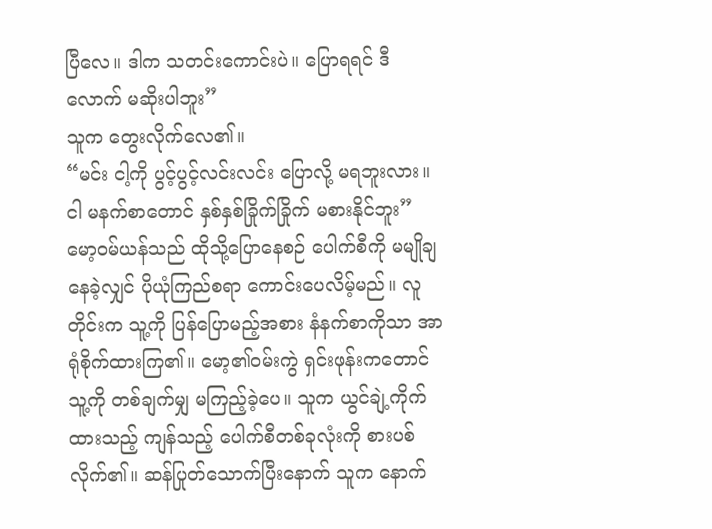ပြီလေ။ ဒါက သတင်းကောင်းပဲ။ ပြောရရင် ဒီလောက် မဆိုးပါဘူး”
သူက တွေးလိုက်လေ၏။
“မင်း ငါ့ကို ပွင့်ပွင့်လင်းလင်း ပြောလို့ မရဘူးလား။ ငါ မနက်စာတောင် နှစ်နှစ်ခြိုက်ခြိုက် မစားနိုင်ဘူး”
မော့ဝမ်ယန်သည် ထိုသို့ပြောနေစဉ် ပေါက်စီကို မမျိုချနေခဲ့လျှင် ပိုယုံကြည်စရာ ကောင်းပေလိမ့်မည်။ လူတိုင်းက သူ့ကို ပြန်ပြောမည့်အစား နံနက်စာကိုသာ အာရုံစိုက်ထားကြ၏။ မော့၏ဝမ်းကွဲ ရှင်းဖုန်းကတောင် သူ့ကို တစ်ချက်မျှ မကြည့်ခဲ့ပေ။ သူက ယွင်ချဲ့ကိုက်ထားသည့် ကျန်သည့် ပေါက်စီတစ်ခုလုံးကို စားပစ်လိုက်၏။ ဆန်ပြုတ်သောက်ပြီးနောက် သူက နောက်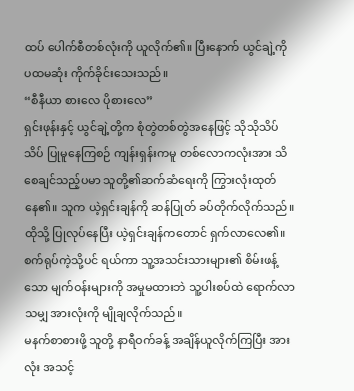ထပ် ပေါက်စီတစ်လုံးကို ယူလိုက်၏။ ပြီးနောက် ယွင်ချဲ့ကို ပထမဆုံး ကိုက်ခိုင်းသေးသည်။
“စီနီယာ စားလေ ပိုစားလေ”
ရှင်းဖုန်းနှင့် ယွင်ချဲ့တို့က စုံတွဲတစ်တွဲအနေဖြင့် သိုသိုသိပ်သိပ် ပြုမူနေကြစဉ် ကျန်းရှန်းကမူ တစ်လောကလုံးအား သိစေချင်သည့်ပမာ သူတို့၏ဆက်ဆံရေးကို ကြွားလုံးထုတ်နေ၏။ သူက ယဲ့ရှင်းချန်ကို ဆန်ပြုတ် ခပ်တိုက်လိုက်သည်။ ထိုသို့ ပြုလုပ်နေပြီး ယဲ့ရှင်းချန်ကတောင် ရှက်လာလေ၏။ စက်ရုပ်ကဲ့သို့ပင် ရယ်ကာ သူ့အသင်းသားများ၏ စိမ်းဖန့်သော မျက်ဝန်းများကို အမှုမထားဘဲ သူ့ပါးစပ်ထဲ ရောက်လာသမျှ အားလုံးကို မျိုချလိုက်သည်။
မနက်စာစားဖို့ သူတို့ နာရီဝက်ခန့် အချိန်ယူလိုက်ကြပြီး အားလုံး အသင့်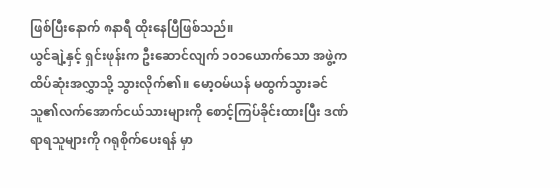ဖြစ်ပြီးနောက် ၈နာရီ ထိုးနေပြီဖြစ်သည်။
ယွင်ချဲ့နှင့် ရှင်းဖုန်းက ဦးဆောင်လျက် ၁၀၁ယောက်သော အဖွဲ့က ထိပ်ဆုံးအလွှာသို့ သွားလိုက်၏။ မော့ဝမ်ယန် မထွက်သွားခင် သူ၏လက်အောက်ငယ်သားများကို စောင့်ကြပ်ခိုင်းထားပြီး ဒဏ်ရာရသူများကို ဂရုစိုက်ပေးရန် မှာ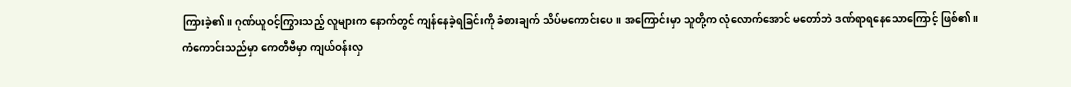ကြားခဲ့၏။ ဂုဏ်ယူဝင့်ကြွားသည့် လူများက နောက်တွင် ကျန်နေခဲ့ရခြင်းကို ခံစားချက် သိပ်မကောင်းပေ။ အကြောင်းမှာ သူတို့က လုံလောက်အောင် မတော်ဘဲ ဒဏ်ရာရနေသောကြောင့် ဖြစ်၏။
ကံကောင်းသည်မှာ ကေတီဗီမှာ ကျယ်ဝန်းလှ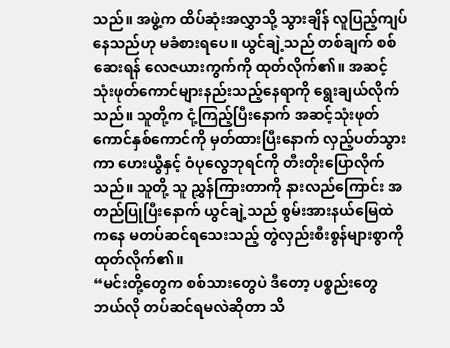သည်။ အဖွဲ့က ထိပ်ဆုံးအလွှာသို့ သွားချိန် လူပြည့်ကျပ်နေသည်ဟု မခံစားရပေ။ ယွင်ချဲ့သည် တစ်ချက် စစ်ဆေးရန် လေဇယားကွက်ကို ထုတ်လိုက်၏။ အဆင့်သုံးဖုတ်ကောင်များနည်းသည့်နေရာကို ရွေးချယ်လိုက်သည်။ သူတို့က ငုံ့ကြည့်ပြီးနောက် အဆင့်သုံးဖုတ်ကောင်နှစ်ကောင်ကို မှတ်ထားပြီးနောက် လှည့်ပတ်သွားကာ ဟေးယွီနှင့် ဝံပုလွေဘုရင်ကို တီးတိုးပြောလိုက်သည်။ သူတို့ သူ ညွှန်ကြားတာကို နားလည်ကြောင်း အတည်ပြုပြီးနောက် ယွင်ချဲ့သည် စွမ်းအားနယ်မြေထဲကနေ မတပ်ဆင်ရသေးသည့် တွဲလှည်းစီးစွန်များစွာကို ထုတ်လိုက်၏။
“မင်းတို့တွေက စစ်သားတွေပဲ ဒီတော့ ပစ္စည်းတွေ ဘယ်လို တပ်ဆင်ရမလဲဆိုတာ သိ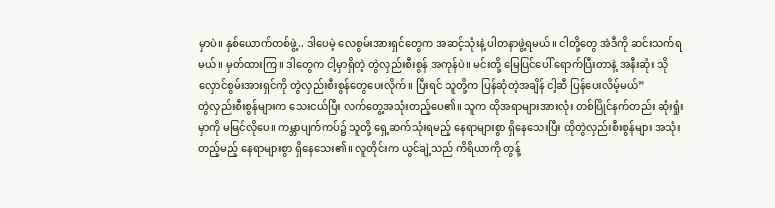မှာပဲ။ နှစ်ယောက်တစ်ဖွဲ့.. ဒါပေမဲ့ လေစွမ်းအားရှင်တွေက အဆင့်သုံးနဲ့ ပါတနာဖွဲ့ရမယ်။ ငါတို့တွေ အဲဒီကို ဆင်းသက်ရမယ်။ မှတ်ထားကြ။ ဒါတွေက ငါ့မှာရှိတဲ့ တွဲလှည်းစီးစွန် အကုန်ပဲ။ မင်းတို့ မြေပြင်ပေါ် ရောက်ပြီးတာနဲ့ အနီးဆုံး သိုလှောင်စွမ်းအားရှင်ကို တွဲလှည်းစီးစွန်တွေပေးလိုက်။ ပြီးရင် သူတို့က ပြန်ဆုံတဲ့အချိန် ငါ့ဆီ ပြန်ပေးလိမ့်မယ်”
တွဲလှည်းစီးစွန်များက သေးငယ်ပြီး လက်တွေ့အသုံးတည့်ပေ၏။ သူက ထိုအရာများအားလုံး တစ်ပြိုင်နက်တည်း ဆုံးရှုံးမှာကို မမြင်လိုပေ။ ကမ္ဘာပျက်ကပ်၌ သူတို့ ရှေ့ဆက်သုံးရမည့် နေရာများစွာ ရှိနေသေးပြီး ထိုတွဲလှည်းစီးစွန်များ အသုံးတည့်မည့် နေရာများစွာ ရှိနေသေး၏။ လူတိုင်းက ယွင်ချဲ့သည် ကိရိယာကို တွန့်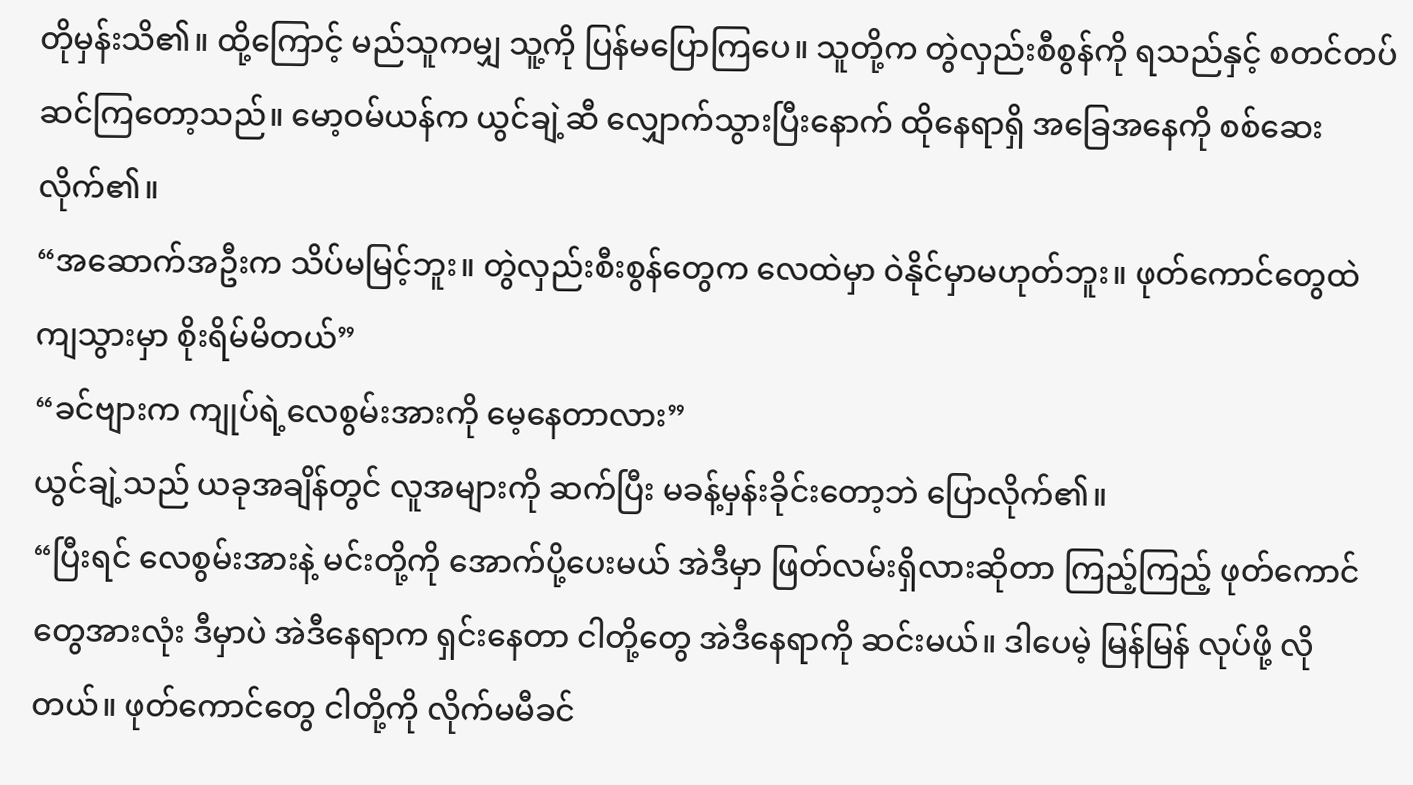တိုမှန်းသိ၏။ ထို့ကြောင့် မည်သူကမျှ သူ့ကို ပြန်မပြောကြပေ။ သူတို့က တွဲလှည်းစီစွန်ကို ရသည်နှင့် စတင်တပ်ဆင်ကြတော့သည်။ မော့ဝမ်ယန်က ယွင်ချဲ့ဆီ လျှောက်သွားပြီးနောက် ထိုနေရာရှိ အခြေအနေကို စစ်ဆေးလိုက်၏။
“အဆောက်အဦးက သိပ်မမြင့်ဘူး။ တွဲလှည်းစီးစွန်တွေက လေထဲမှာ ဝဲနိုင်မှာမဟုတ်ဘူး။ ဖုတ်ကောင်တွေထဲ ကျသွားမှာ စိုးရိမ်မိတယ်”
“ခင်ဗျားက ကျုပ်ရဲ့လေစွမ်းအားကို မေ့နေတာလား”
ယွင်ချဲ့သည် ယခုအချိန်တွင် လူအများကို ဆက်ပြီး မခန့်မှန်းခိုင်းတော့ဘဲ ပြောလိုက်၏။
“ပြီးရင် လေစွမ်းအားနဲ့ မင်းတို့ကို အောက်ပို့ပေးမယ် အဲဒီမှာ ဖြတ်လမ်းရှိလားဆိုတာ ကြည့်ကြည့် ဖုတ်ကောင်တွေအားလုံး ဒီမှာပဲ အဲဒီနေရာက ရှင်းနေတာ ငါတို့တွေ အဲဒီနေရာကို ဆင်းမယ်။ ဒါပေမဲ့ မြန်မြန် လုပ်ဖို့ လိုတယ်။ ဖုတ်ကောင်တွေ ငါတို့ကို လိုက်မမီခင်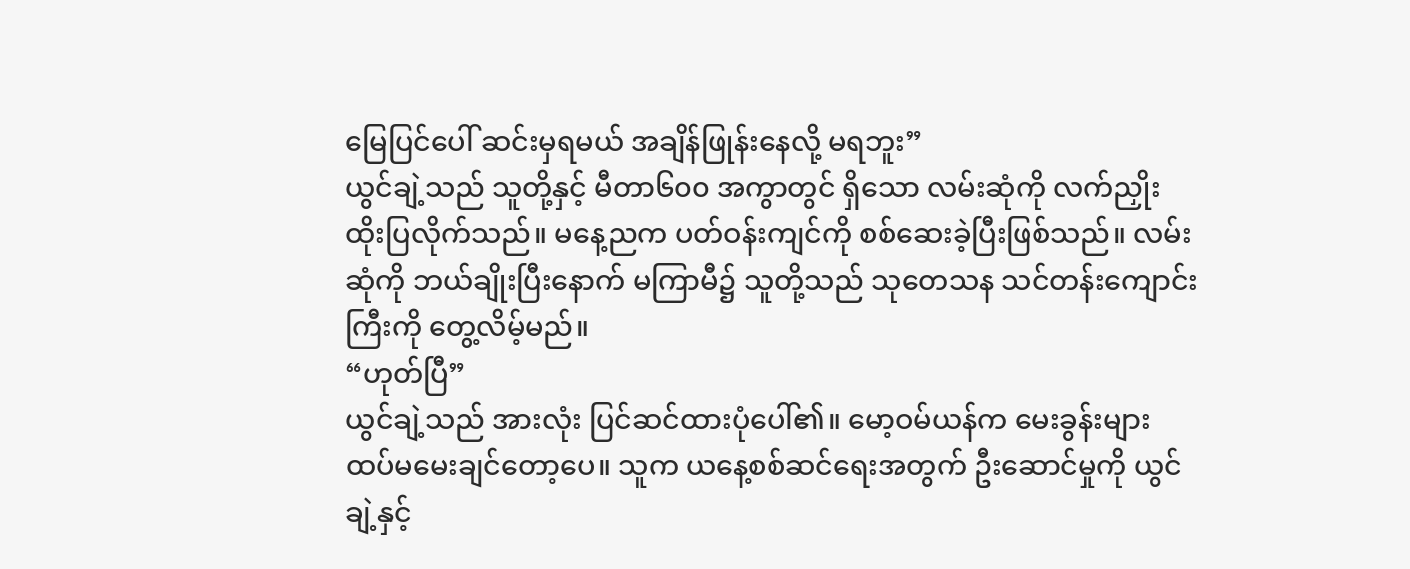မြေပြင်ပေါ် ဆင်းမှရမယ် အချိန်ဖြုန်းနေလို့ မရဘူး”
ယွင်ချဲ့သည် သူတို့နှင့် မီတာ၆၀၀ အကွာတွင် ရှိသော လမ်းဆုံကို လက်ညှိုးထိုးပြလိုက်သည်။ မနေ့ညက ပတ်ဝန်းကျင်ကို စစ်ဆေးခဲ့ပြီးဖြစ်သည်။ လမ်းဆုံကို ဘယ်ချိုးပြီးနောက် မကြာမီ၌ သူတို့သည် သုတေသန သင်တန်းကျောင်းကြီးကို တွေ့လိမ့်မည်။
“ဟုတ်ပြီ”
ယွင်ချဲ့သည် အားလုံး ပြင်ဆင်ထားပုံပေါ်၏။ မော့ဝမ်ယန်က မေးခွန်းများ ထပ်မမေးချင်တော့ပေ။ သူက ယနေ့စစ်ဆင်ရေးအတွက် ဦးဆောင်မှုကို ယွင်ချဲ့နှင့်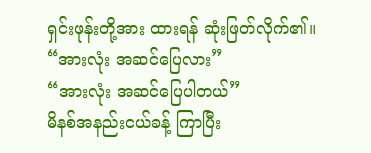ရှင်းဖုန်းတို့အား ထားရန် ဆုံးဖြတ်လိုက်၏။
“အားလုံး အဆင်ပြေလား”
“အားလုံး အဆင်ပြေပါတယ်”
မိနစ်အနည်းငယ်ခန့် ကြာပြီး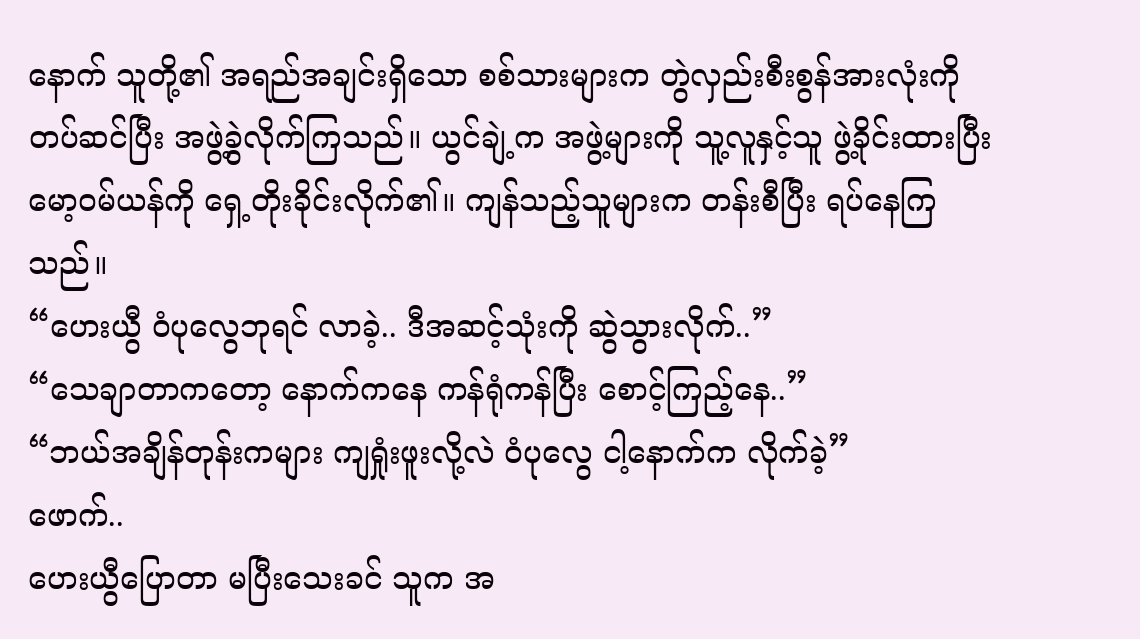နောက် သူတို့၏ အရည်အချင်းရှိသော စစ်သားများက တွဲလှည်းစီးစွန်အားလုံးကို တပ်ဆင်ပြီး အဖွဲ့ခွဲလိုက်ကြသည်။ ယွင်ချဲ့က အဖွဲ့များကို သူ့လူနှင့်သူ ဖွဲ့ခိုင်းထားပြီး မော့ဝမ်ယန်ကို ရှေ့တိုးခိုင်းလိုက်၏။ ကျန်သည့်သူများက တန်းစီပြီး ရပ်နေကြသည်။
“ဟေးယွီ ဝံပုလွေဘုရင် လာခဲ့.. ဒီအဆင့်သုံးကို ဆွဲသွားလိုက်..”
“သေချာတာကတော့ နောက်ကနေ ကန်ရုံကန်ပြီး စောင့်ကြည့်နေ..”
“ဘယ်အချိန်တုန်းကများ ကျရှုံးဖူးလို့လဲ ဝံပုလွေ ငါ့နောက်က လိုက်ခဲ့”
ဖောက်..
ဟေးယွီပြောတာ မပြီးသေးခင် သူက အ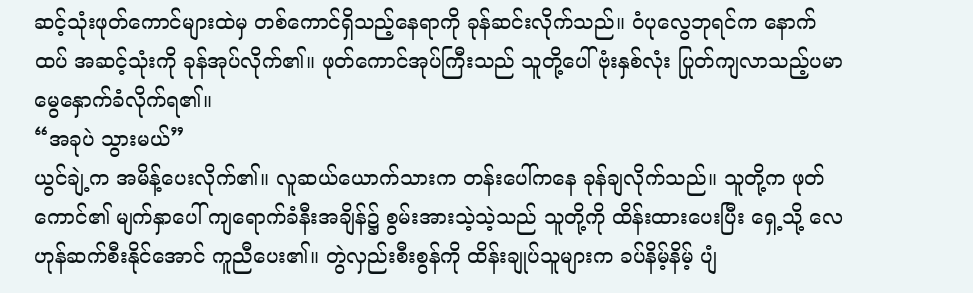ဆင့်သုံးဖုတ်ကောင်များထဲမှ တစ်ကောင်ရှိသည့်နေရာကို ခုန်ဆင်းလိုက်သည်။ ဝံပုလွေဘုရင်က နောက်ထပ် အဆင့်သုံးကို ခုန်အုပ်လိုက်၏။ ဖုတ်ကောင်အုပ်ကြီးသည် သူတို့ပေါ် ဗုံးနှစ်လုံး ပြုတ်ကျလာသည့်ပမာ မွေနှောက်ခံလိုက်ရ၏။
“အခုပဲ သွားမယ်”
ယွင်ချဲ့က အမိန့်ပေးလိုက်၏။ လူဆယ်ယောက်သားက တန်းပေါ်ကနေ ခုန်ချလိုက်သည်။ သူတို့က ဖုတ်ကောင်၏ မျက်နှာပေါ် ကျရောက်ခံနီးအချိန်၌ စွမ်းအားသဲ့သဲ့သည် သူတို့ကို ထိန်းထားပေးပြီး ရှေ့သို့ လေဟုန်ဆက်စီးနိုင်အောင် ကူညီပေး၏။ တွဲလှည်းစီးစွန်ကို ထိန်းချုပ်သူများက ခပ်နိမ့်နိမ့် ပျံ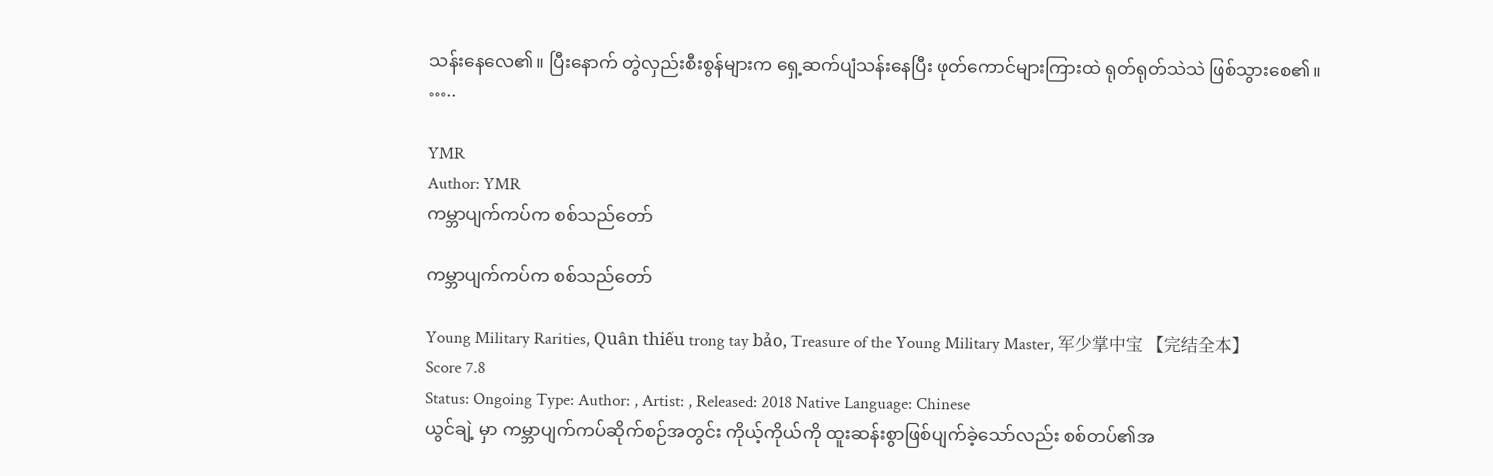သန်းနေလေ၏။ ပြီးနောက် တွဲလှည်းစီးစွန်များက ရှေ့ဆက်ပျံသန်းနေပြီး ဖုတ်ကောင်များကြားထဲ ရုတ်ရုတ်သဲသဲ ဖြစ်သွား‌စေ၏။
…..

YMR
Author: YMR
ကမ္ဘာပျက်ကပ်က စစ်သည်တော်

ကမ္ဘာပျက်ကပ်က စစ်သည်တော်

Young Military Rarities, Quân thiếu trong tay bảo, Treasure of the Young Military Master, 军少掌中宝 【完结全本】
Score 7.8
Status: Ongoing Type: Author: , Artist: , Released: 2018 Native Language: Chinese
ယွင်ချဲ့ မှာ ကမ္ဘာပျက်ကပ်ဆိုက်စဉ်အတွင်း ကိုယ့်ကိုယ်ကို ထူးဆန်းစွာဖြစ်ပျက်ခဲ့သော်လည်း စစ်တပ်၏အ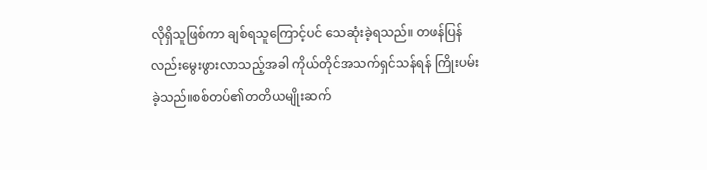လိုရှိသူဖြစ်ကာ ချစ်ရသူကြောင့်ပင် သေဆုံးခဲ့ရသည်။ တဖန်ပြန်လည်းမွေးဖွားလာသည့်အခါ ကိုယ်တိုင်အသက်ရှင်သန်ရန် ကြိုးပမ်းခဲ့သည်။စစ်တပ်၏တတိယမျိုးဆက်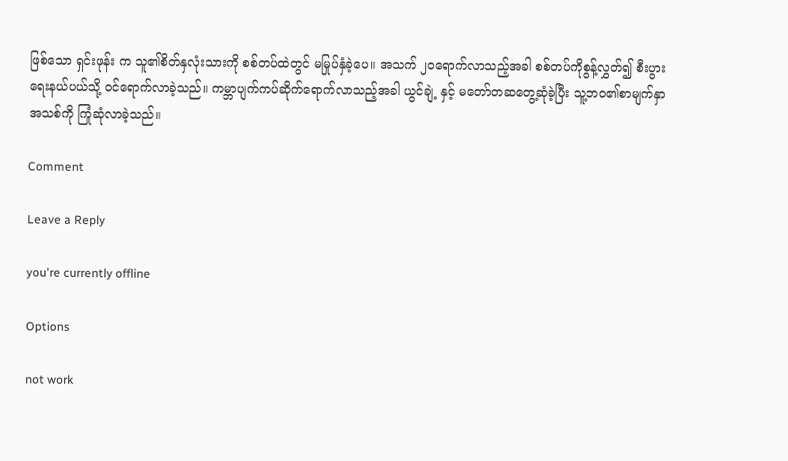ဖြစ်သော ရှင်းဖုန်း က သူ၏စိတ်နှလုံးသားကို စစ်တပ်ထဲတွင် မမြုပ်နှံခဲ့ပေ။ အသက် ၂၀ရောက်လာသည့်အခါ စစ်တပ်ကိုစွန့်လွှတ်၍ စီးပွားရေးနယ်ပယ်သို့ ဝင်ရောက်လာခဲ့သည်။ ကမ္ဘာပျက်ကပ်ဆိုက်ရောက်လာသည့်အခါ ယွင်ချဲ့ နှင့် မတော်တဆတွေ့ဆုံခဲ့ပြီး သူ့ဘဝ၏စာမျက်နှာအသစ်ကို ကြုံဆုံလာခဲ့သည်။

Comment

Leave a Reply

you're currently offline

Options

not work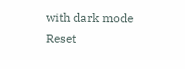with dark mode
Reset